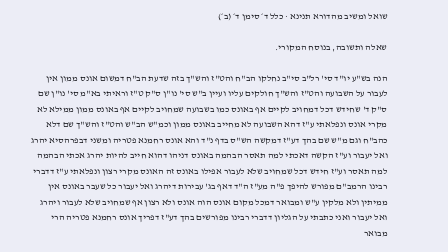שואל ומשיב מהדורא תנינא · כלל ד׳ סימן ד׳ (ב׳)

שאלה ותשובה, בנוסח המקורי.

הנה בש"ע יו"ד סי' רל"ב סי"ב נחלקו הב"ח והט"ז והש"ך בזה שדעת הב"ח דמשום אונס ממון אין לעבור על השבועה והט"ז והש"ך חולקים עליו ועיין ב"ש סי' נו"ן ס"ק ט"ז וראיתי בא"מ סי' נו"ן שם ס"ק ד' שחידש דכל דמחויב לקיים אף באונס כמו בשבועה שמחויב לקיים אף באונס ממון ממילא לא מקרי אונס ונפלאתי ע"ז דהא השבועה לא מחייב באונס ממון וכמ"ש הב"ש והט"ז והש"ך שם דלא כהב"ח וגם מ"ש שם בהך דע"ז דמקשה הש"ס בדף נ"ד והא אונס רחמנא פטריה ומשני דבפרהסיא יהרג ואל יעבור וע"ז הקשה דאכתי למה תאסר הבהמה באונס דניהו דהוא חייב להיות יהרג אכתי הבהמה למה תאסר וע"ז חידש דכל שמחויב שלא לעבור אפילו באונס זה האונס מקרי רצון ונפלאתי ע"ז דדברי רבינו הרמב"ם מפורש להיפך פ"ה מע"ז ה"ד דאף בג' עבירות דיהרג ואל יעבור כל שעבר באונס אין ממיתין ולא מלקין ע"ש ומבואר דמכל מקום אונס הוה אונס ולא רצון אף שמחויב שלא לעבור ויהרג ואל יעבור ואני כתבתי על הגליון דדברי רבינו מפורשים בהך דע"ז דפריך אונס רחמנא פטריה הרי מבואר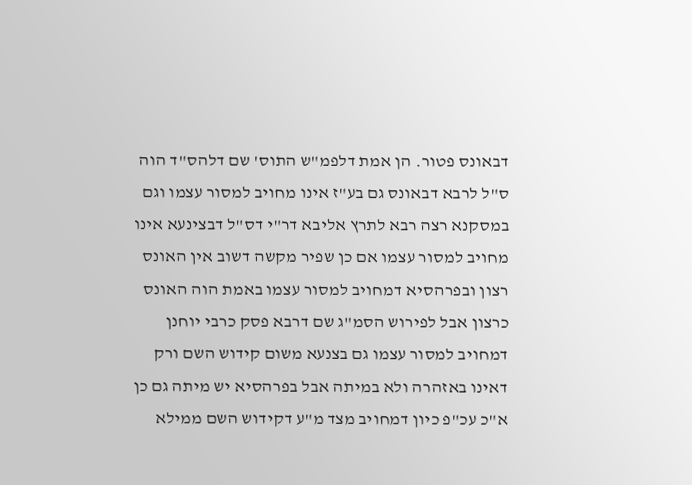דבאונס פטור. הן אמת דלפמ"ש התוס' שם דלהס"ד הוה ס"ל לרבא דבאונס גם בע"ז אינו מחויב למסור עצמו וגם במסקנא רצה רבא לתרץ אליבא דר"י דס"ל דבצינעא אינו מחויב למסור עצמו אם כן שפיר מקשה דשוב אין האונס רצון ובפרהסיא דמחויב למסור עצמו באמת הוה האונס כרצון אבל לפירוש הסמ"ג שם דרבא פסק כרבי יוחנן דמחויב למסור עצמו גם בצנעא משום קידוש השם ורק דאינו באזהרה ולא במיתה אבל בפרהסיא יש מיתה גם כן א"כ עכ"פ כיון דמחויב מצד מ"ע דקידוש השם ממילא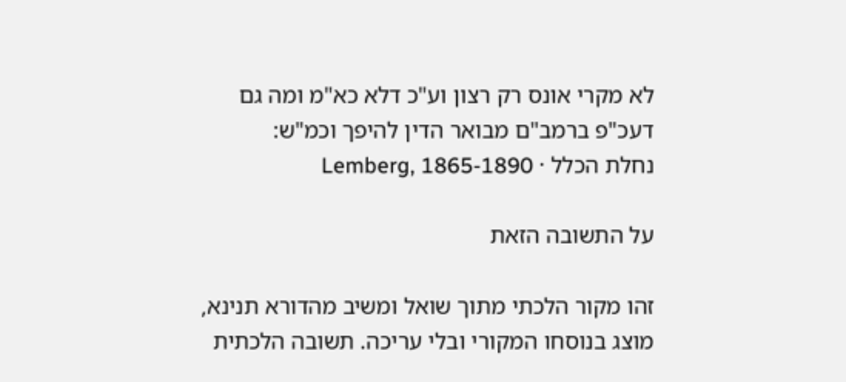לא מקרי אונס רק רצון וע"כ דלא כא"מ ומה גם דעכ"פ ברמב"ם מבואר הדין להיפך וכמ"ש:
נחלת הכלל · Lemberg, 1865-1890

על התשובה הזאת

זהו מקור הלכתי מתוך שואל ומשיב מהדורא תנינא, מוצג בנוסחו המקורי ובלי עריכה. תשובה הלכתית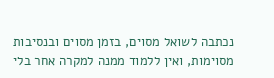נכתבה לשואל מסוים, בזמן מסוים ובנסיבות מסוימות, ואין ללמוד ממנה למקרה אחר בלי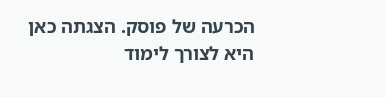הכרעה של פוסק. הצגתה כאן היא לצורך לימוד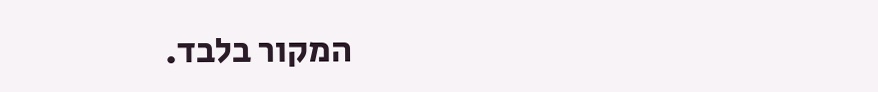המקור בלבד.